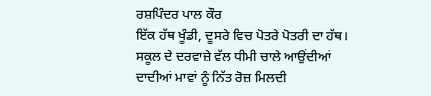ਰਸ਼ਪਿੰਦਰ ਪਾਲ ਕੌਰ
ਇੱਕ ਹੱਥ ਖੂੰਡੀ, ਦੂਸਰੇ ਵਿਚ ਪੋਤਰੇ ਪੋਤਰੀ ਦਾ ਹੱਥ। ਸਕੂਲ ਦੇ ਦਰਵਾਜ਼ੇ ਵੱਲ ਧੀਮੀ ਚਾਲੇ ਆਉਂਦੀਆਂ ਦਾਦੀਆਂ ਮਾਵਾਂ ਨੂੰ ਨਿੱਤ ਰੋਜ਼ ਮਿਲਦੀ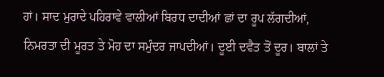ਹਾਂ। ਸਾਦ ਮੁਰਾਦੇ ਪਹਿਰਾਵੇ ਵਾਲੀਆਂ ਬਿਰਧ ਦਾਦੀਆਂ ਛਾਂ ਦਾ ਰੂਪ ਲੱਗਦੀਆਂ, ਨਿਮਰਤਾ ਦੀ ਮੂਰਤ ਤੇ ਮੋਹ ਦਾ ਸਮੁੰਦਰ ਜਾਪਦੀਆਂ। ਦੂਈ ਦਵੈਤ ਤੋਂ ਦੂਰ। ਬਾਲਾਂ ਤੇ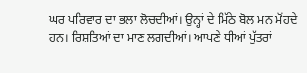ਘਰ ਪਰਿਵਾਰ ਦਾ ਭਲਾ ਲੋਚਦੀਆਂ। ਉਨ੍ਹਾਂ ਦੇ ਮਿੱਠੇ ਬੋਲ ਮਨ ਮੋਂਹਦੇ ਹਨ। ਰਿਸ਼ਤਿਆਂ ਦਾ ਮਾਣ ਲਗਦੀਆਂ। ਆਪਣੇ ਧੀਆਂ ਪੁੱਤਰਾਂ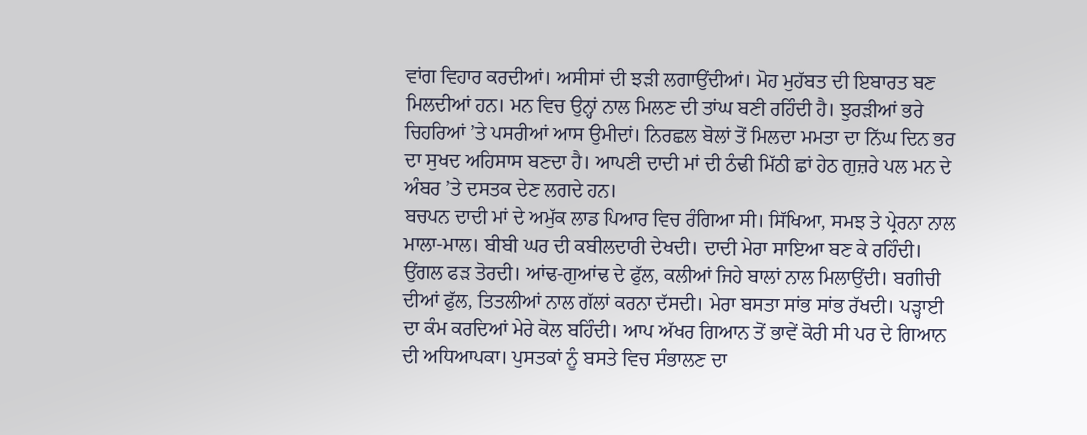ਵਾਂਗ ਵਿਹਾਰ ਕਰਦੀਆਂ। ਅਸੀਸਾਂ ਦੀ ਝੜੀ ਲਗਾਉਂਦੀਆਂ। ਮੋਹ ਮੁਹੱਬਤ ਦੀ ਇਬਾਰਤ ਬਣ ਮਿਲਦੀਆਂ ਹਨ। ਮਨ ਵਿਚ ਉਨ੍ਹਾਂ ਨਾਲ ਮਿਲਣ ਦੀ ਤਾਂਘ ਬਣੀ ਰਹਿੰਦੀ ਹੈ। ਝੁਰੜੀਆਂ ਭਰੇ ਚਿਹਰਿਆਂ ’ਤੇ ਪਸਰੀਆਂ ਆਸ ਉਮੀਦਾਂ। ਨਿਰਛਲ ਬੋਲਾਂ ਤੋਂ ਮਿਲਦਾ ਮਮਤਾ ਦਾ ਨਿੱਘ ਦਿਨ ਭਰ ਦਾ ਸੁਖਦ ਅਹਿਸਾਸ ਬਣਦਾ ਹੈ। ਆਪਣੀ ਦਾਦੀ ਮਾਂ ਦੀ ਠੰਢੀ ਮਿੱਠੀ ਛਾਂ ਹੇਠ ਗੁਜ਼ਰੇ ਪਲ ਮਨ ਦੇ ਅੰਬਰ ’ਤੇ ਦਸਤਕ ਦੇਣ ਲਗਦੇ ਹਨ।
ਬਚਪਨ ਦਾਦੀ ਮਾਂ ਦੇ ਅਮੁੱਕ ਲਾਡ ਪਿਆਰ ਵਿਚ ਰੰਗਿਆ ਸੀ। ਸਿੱਖਿਆ, ਸਮਝ ਤੇ ਪ੍ਰੇਰਨਾ ਨਾਲ ਮਾਲਾ-ਮਾਲ। ਬੀਬੀ ਘਰ ਦੀ ਕਬੀਲਦਾਰੀ ਦੇਖਦੀ। ਦਾਦੀ ਮੇਰਾ ਸਾਇਆ ਬਣ ਕੇ ਰਹਿੰਦੀ। ਉਂਗਲ ਫੜ ਤੋਰਦੀ। ਆਂਢ-ਗੁਆਂਢ ਦੇ ਫੁੱਲ, ਕਲੀਆਂ ਜਿਹੇ ਬਾਲਾਂ ਨਾਲ ਮਿਲਾਉਂਦੀ। ਬਗੀਚੀ ਦੀਆਂ ਫੁੱਲ, ਤਿਤਲੀਆਂ ਨਾਲ ਗੱਲਾਂ ਕਰਨਾ ਦੱਸਦੀ। ਮੇਰਾ ਬਸਤਾ ਸਾਂਭ ਸਾਂਭ ਰੱਖਦੀ। ਪੜ੍ਹਾਈ ਦਾ ਕੰਮ ਕਰਦਿਆਂ ਮੇਰੇ ਕੋਲ ਬਹਿੰਦੀ। ਆਪ ਅੱਖਰ ਗਿਆਨ ਤੋਂ ਭਾਵੇਂ ਕੋਰੀ ਸੀ ਪਰ ਦੇ ਗਿਆਨ ਦੀ ਅਧਿਆਪਕਾ। ਪੁਸਤਕਾਂ ਨੂੰ ਬਸਤੇ ਵਿਚ ਸੰਭਾਲਣ ਦਾ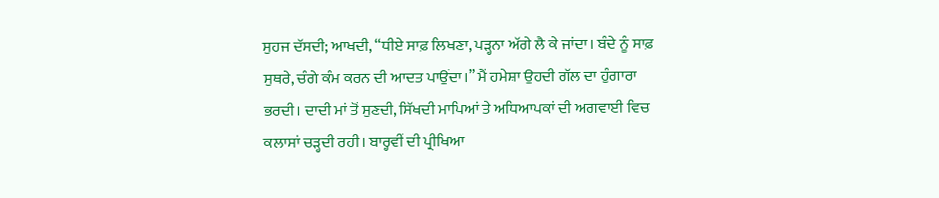ਸੁਹਜ ਦੱਸਦੀ; ਆਖਦੀ, “ਧੀਏ ਸਾਫ਼ ਲਿਖਣਾ, ਪੜ੍ਹਨਾ ਅੱਗੇ ਲੈ ਕੇ ਜਾਂਦਾ। ਬੰਦੇ ਨੂੰ ਸਾਫ਼ ਸੁਥਰੇ, ਚੰਗੇ ਕੰਮ ਕਰਨ ਦੀ ਆਦਤ ਪਾਉਂਦਾ।” ਮੈਂ ਹਮੇਸ਼ਾ ਉਹਦੀ ਗੱਲ ਦਾ ਹੁੰਗਾਰਾ ਭਰਦੀ। ਦਾਦੀ ਮਾਂ ਤੋਂ ਸੁਣਦੀ, ਸਿੱਖਦੀ ਮਾਪਿਆਂ ਤੇ ਅਧਿਆਪਕਾਂ ਦੀ ਅਗਵਾਈ ਵਿਚ ਕਲਾਸਾਂ ਚੜ੍ਹਦੀ ਰਹੀ। ਬਾਰ੍ਹਵੀਂ ਦੀ ਪ੍ਰੀਖਿਆ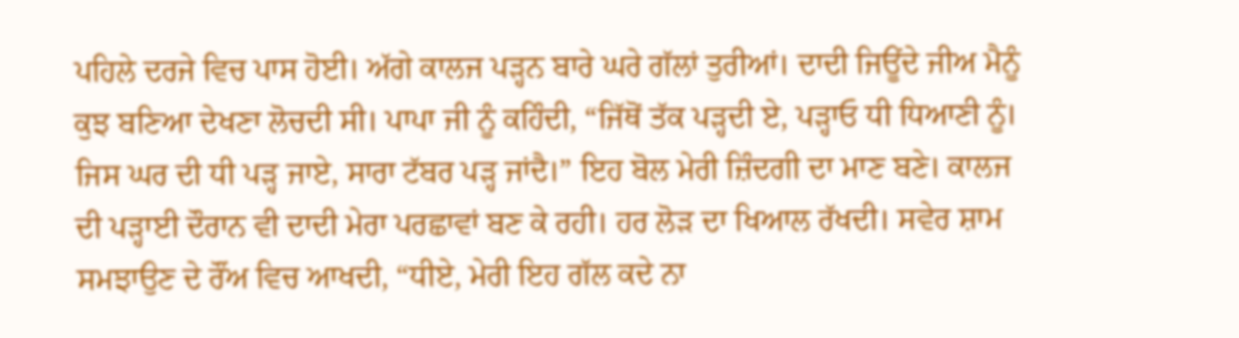ਪਹਿਲੇ ਦਰਜੇ ਵਿਚ ਪਾਸ ਹੋਈ। ਅੱਗੇ ਕਾਲਜ ਪੜ੍ਹਨ ਬਾਰੇ ਘਰੇ ਗੱਲਾਂ ਤੁਰੀਆਂ। ਦਾਦੀ ਜਿਊਂਦੇ ਜੀਅ ਮੈਨੂੰ ਕੁਝ ਬਣਿਆ ਦੇਖਣਾ ਲੋਚਦੀ ਸੀ। ਪਾਪਾ ਜੀ ਨੂੰ ਕਹਿੰਦੀ, “ਜਿੱਥੋਂ ਤੱਕ ਪੜ੍ਹਦੀ ਏ, ਪੜ੍ਹਾਓ ਧੀ ਧਿਆਣੀ ਨੂੰ। ਜਿਸ ਘਰ ਦੀ ਧੀ ਪੜ੍ਹ ਜਾਏ, ਸਾਰਾ ਟੱਬਰ ਪੜ੍ਹ ਜਾਂਦੈ।” ਇਹ ਬੋਲ ਮੇਰੀ ਜ਼ਿੰਦਗੀ ਦਾ ਮਾਣ ਬਣੇ। ਕਾਲਜ ਦੀ ਪੜ੍ਹਾਈ ਦੌਰਾਨ ਵੀ ਦਾਦੀ ਮੇਰਾ ਪਰਛਾਵਾਂ ਬਣ ਕੇ ਰਹੀ। ਹਰ ਲੋੜ ਦਾ ਖਿਆਲ ਰੱਖਦੀ। ਸਵੇਰ ਸ਼ਾਮ ਸਮਝਾਉਣ ਦੇ ਰੌਂਅ ਵਿਚ ਆਖਦੀ, “ਧੀਏ, ਮੇਰੀ ਇਹ ਗੱਲ ਕਦੇ ਨਾ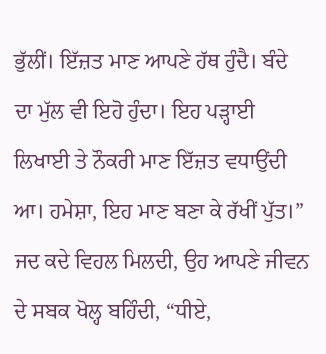ਭੁੱਲੀਂ। ਇੱਜ਼ਤ ਮਾਣ ਆਪਣੇ ਹੱਥ ਹੁੰਦੈ। ਬੰਦੇ ਦਾ ਮੁੱਲ ਵੀ ਇਹੋ ਹੁੰਦਾ। ਇਹ ਪੜ੍ਹਾਈ ਲਿਖਾਈ ਤੇ ਨੌਕਰੀ ਮਾਣ ਇੱਜ਼ਤ ਵਧਾਉਂਦੀ ਆ। ਹਮੇਸ਼ਾ, ਇਹ ਮਾਣ ਬਣਾ ਕੇ ਰੱਖੀਂ ਪੁੱਤ।”
ਜਦ ਕਦੇ ਵਿਹਲ ਮਿਲਦੀ, ਉਹ ਆਪਣੇ ਜੀਵਨ ਦੇ ਸਬਕ ਖੋਲ੍ਹ ਬਹਿੰਦੀ, “ਧੀਏ,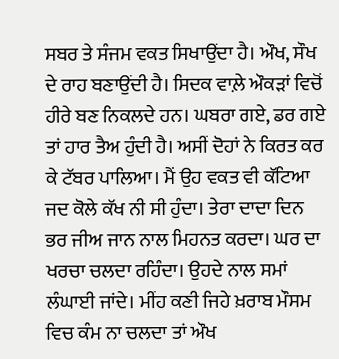ਸਬਰ ਤੇ ਸੰਜਮ ਵਕਤ ਸਿਖਾਉਂਦਾ ਹੈ। ਔਖ, ਸੌਖ ਦੇ ਰਾਹ ਬਣਾਉਂਦੀ ਹੈ। ਸਿਦਕ ਵਾਲ਼ੇ ਔਕੜਾਂ ਵਿਚੋਂ ਹੀਰੇ ਬਣ ਨਿਕਲਦੇ ਹਨ। ਘਬਰਾ ਗਏ, ਡਰ ਗਏ ਤਾਂ ਹਾਰ ਤੈਅ ਹੁੰਦੀ ਹੈ। ਅਸੀਂ ਦੋਹਾਂ ਨੇ ਕਿਰਤ ਕਰ ਕੇ ਟੱਬਰ ਪਾਲਿਆ। ਮੈਂ ਉਹ ਵਕਤ ਵੀ ਕੱਟਿਆ ਜਦ ਕੋਲੇ ਕੱਖ ਨੀ ਸੀ ਹੁੰਦਾ। ਤੇਰਾ ਦਾਦਾ ਦਿਨ ਭਰ ਜੀਅ ਜਾਨ ਨਾਲ ਮਿਹਨਤ ਕਰਦਾ। ਘਰ ਦਾ ਖਰਚਾ ਚਲਦਾ ਰਹਿੰਦਾ। ਉਹਦੇ ਨਾਲ ਸਮਾਂ ਲੰਘਾਈ ਜਾਂਦੇ। ਮੀਂਹ ਕਣੀ ਜਿਹੇ ਖ਼ਰਾਬ ਮੌਸਮ ਵਿਚ ਕੰਮ ਨਾ ਚਲਦਾ ਤਾਂ ਔਖ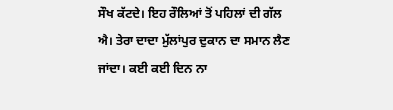ਸੌਖ ਕੱਟਦੇ। ਇਹ ਰੌਲਿਆਂ ਤੋਂ ਪਹਿਲਾਂ ਦੀ ਗੱਲ ਐ। ਤੇਰਾ ਦਾਦਾ ਮੁੱਲਾਂਪੁਰ ਦੁਕਾਨ ਦਾ ਸਮਾਨ ਲੈਣ ਜਾਂਦਾ। ਕਈ ਕਈ ਦਿਨ ਨਾ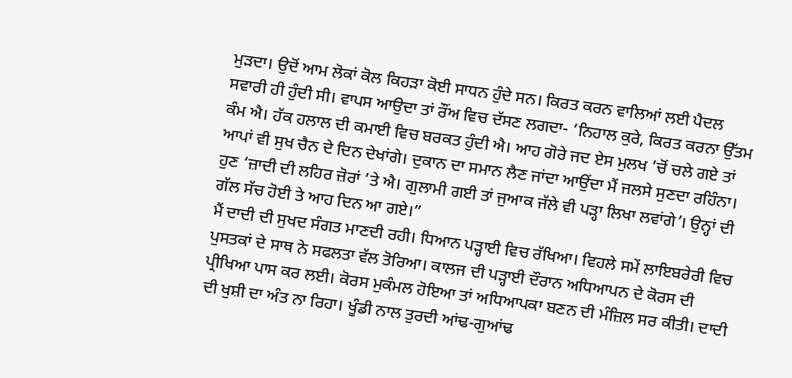ਮੁੜਦਾ। ਉਦੋਂ ਆਮ ਲੋਕਾਂ ਕੋਲ ਕਿਹੜਾ ਕੋਈ ਸਾਧਨ ਹੁੰਦੇ ਸਨ। ਕਿਰਤ ਕਰਨ ਵਾਲਿਆਂ ਲਈ ਪੈਦਲ ਸਵਾਰੀ ਹੀ ਹੁੰਦੀ ਸੀ। ਵਾਪਸ ਆਉਦਾ ਤਾਂ ਰੌਂਅ ਵਿਚ ਦੱਸਣ ਲਗਦਾ- ‘ਨਿਹਾਲ ਕੁਰੇ, ਕਿਰਤ ਕਰਨਾ ਉੱਤਮ ਕੰਮ ਐ। ਹੱਕ ਹਲਾਲ ਦੀ ਕਮਾਈ ਵਿਚ ਬਰਕਤ ਹੁੰਦੀ ਐ। ਆਹ ਗੋਰੇ ਜਦ ਏਸ ਮੁਲਖ ’ਚੋਂ ਚਲੇ ਗਏ ਤਾਂ ਆਪਾਂ ਵੀ ਸੁਖ ਚੈਨ ਦੇ ਦਿਨ ਦੇਖਾਂਗੇ। ਦੁਕਾਨ ਦਾ ਸਮਾਨ ਲੈਣ ਜਾਂਦਾ ਆਉਂਦਾ ਮੈਂ ਜਲਸੇ ਸੁਣਦਾ ਰਹਿੰਨਾ। ਹੁਣ ‘ਜ਼ਾਦੀ ਦੀ ਲਹਿਰ ਜ਼ੋਰਾਂ ’ਤੇ ਐ। ਗੁਲਾਮੀ ਗਈ ਤਾਂ ਜੁਆਕ ਜੱਲੇ ਵੀ ਪੜ੍ਹਾ ਲਿਖਾ ਲਵਾਂਗੇ’। ਉਨ੍ਹਾਂ ਦੀ ਗੱਲ ਸੱਚ ਹੋਈ ਤੇ ਆਹ ਦਿਨ ਆ ਗਏ।”
ਮੈਂ ਦਾਦੀ ਦੀ ਸੁਖਦ ਸੰਗਤ ਮਾਣਦੀ ਰਹੀ। ਧਿਆਨ ਪੜ੍ਹਾਈ ਵਿਚ ਰੱਖਿਆ। ਵਿਹਲੇ ਸਮੇਂ ਲਾਇਬਰੇਰੀ ਵਿਚ ਪੁਸਤਕਾਂ ਦੇ ਸਾਥ ਨੇ ਸਫਲਤਾ ਵੱਲ ਤੋਰਿਆ। ਕਾਲਜ ਦੀ ਪੜ੍ਹਾਈ ਦੌਰਾਨ ਅਧਿਆਪਨ ਦੇ ਕੋਰਸ ਦੀ ਪ੍ਰੀਖਿਆ ਪਾਸ ਕਰ ਲਈ। ਕੋਰਸ ਮੁਕੰਮਲ ਹੋਇਆ ਤਾਂ ਅਧਿਆਪਕਾ ਬਣਨ ਦੀ ਮੰਜ਼ਿਲ ਸਰ ਕੀਤੀ। ਦਾਦੀ ਦੀ ਖੁਸ਼ੀ ਦਾ ਅੰਤ ਨਾ ਰਿਹਾ। ਖੂੰਡੀ ਨਾਲ ਤੁਰਦੀ ਆਂਢ-ਗੁਆਂਢ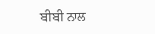ਬੀਬੀ ਨਾਲ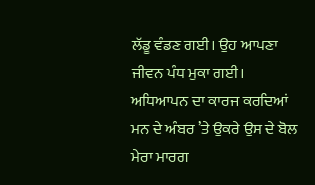ਲੱਡੂ ਵੰਡਣ ਗਈ। ਉਹ ਆਪਣਾ ਜੀਵਨ ਪੰਧ ਮੁਕਾ ਗਈ। ਅਧਿਆਪਨ ਦਾ ਕਾਰਜ ਕਰਦਿਆਂ ਮਨ ਦੇ ਅੰਬਰ ’ਤੇ ਉਕਰੇ ਉਸ ਦੇ ਬੋਲ ਮੇਰਾ ਮਾਰਗ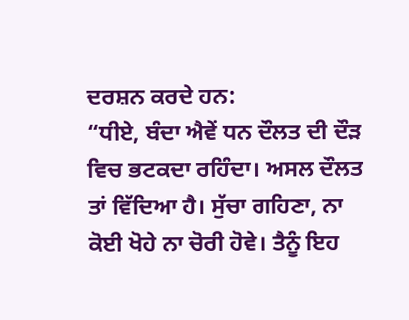ਦਰਸ਼ਨ ਕਰਦੇ ਹਨ:
“ਧੀਏ, ਬੰਦਾ ਐਵੇਂ ਧਨ ਦੌਲਤ ਦੀ ਦੌੜ ਵਿਚ ਭਟਕਦਾ ਰਹਿੰਦਾ। ਅਸਲ ਦੌਲਤ ਤਾਂ ਵਿੱਦਿਆ ਹੈ। ਸੁੱਚਾ ਗਹਿਣਾ, ਨਾ ਕੋਈ ਖੋਹੇ ਨਾ ਚੋਰੀ ਹੋਵੇ। ਤੈਨੂੰ ਇਹ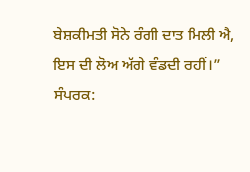ਬੇਸ਼ਕੀਮਤੀ ਸੋਨੇ ਰੰਗੀ ਦਾਤ ਮਿਲੀ ਐ, ਇਸ ਦੀ ਲੋਅ ਅੱਗੇ ਵੰਡਦੀ ਰਹੀਂ।”
ਸੰਪਰਕ: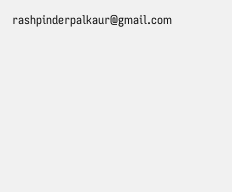rashpinderpalkaur@gmail.com